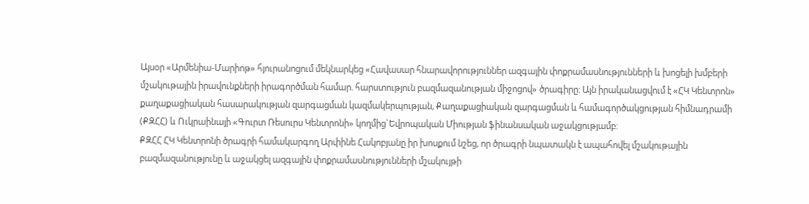Այսօր «Արմենիա-Մարիոթ» հյուրանոցում մեկնարկեց «Հավասար հնարավորություններ ազգային փոքրամասնությունների և խոցելի խմբերի մշակութային իրավունքների իրագործման համար. հարստություն բազմազանության միջոցով» ծրագիրը: Այն իրականացվում է «ՀԿ Կենտրոն» քաղաքացիական հասարակության զարգացման կազմակերպության, Քաղաքացիական զարգացման և համագործակցության հիմնադրամի (ՔԶՀՀ) և Ուկրաինայի «Գուրտ Ռեսուրս Կենտրոնի» կողմից`Եվրոպական Միության ֆինանսական աջակցությամբ:
ՔԶՀՀ ՀԿ Կենտրոնի ծրագրի համակարգող Արփինե Հակոբյանը իր խոսքում նշեց, որ ծրագրի նպատակն է ապահովել մշակութային բազմազանությունը և աջակցել ազգային փոքրամասնությունների մշակույթի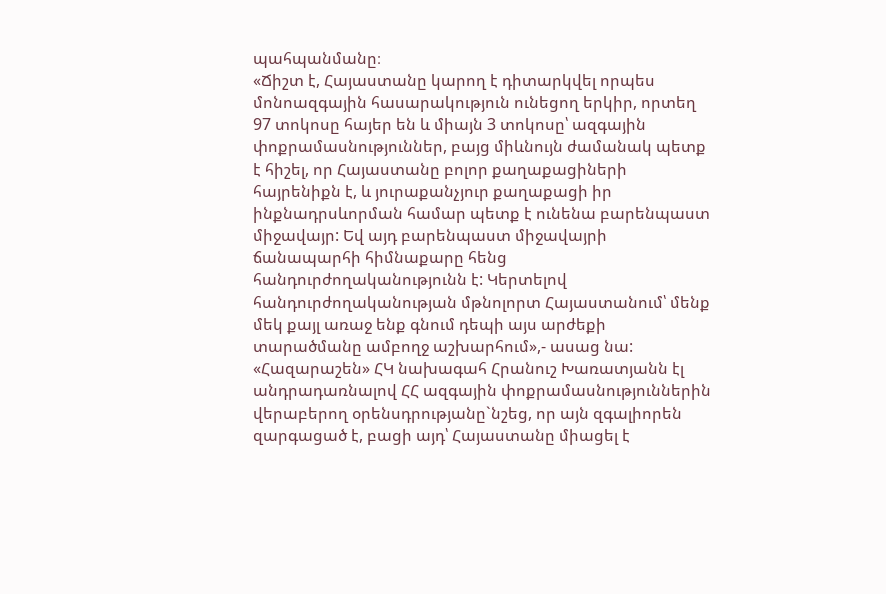պահպանմանը։
«Ճիշտ է, Հայաստանը կարող է դիտարկվել որպես մոնոազգային հասարակություն ունեցող երկիր, որտեղ 97 տոկոսը հայեր են և միայն 3 տոկոսը՝ ազգային փոքրամասնություններ, բայց միևնույն ժամանակ պետք է հիշել, որ Հայաստանը բոլոր քաղաքացիների հայրենիքն է, և յուրաքանչյուր քաղաքացի իր ինքնադրսևորման համար պետք է ունենա բարենպաստ միջավայր: Եվ այդ բարենպաստ միջավայրի ճանապարհի հիմնաքարը հենց հանդուրժողականությունն է: Կերտելով հանդուրժողականության մթնոլորտ Հայաստանում՝ մենք մեկ քայլ առաջ ենք գնում դեպի այս արժեքի տարածմանը ամբողջ աշխարհում»,- ասաց նա:
«Հազարաշեն» ՀԿ նախագահ Հրանուշ Խառատյանն էլ անդրադառնալով ՀՀ ազգային փոքրամասնություններին վերաբերող օրենսդրությանը`նշեց, որ այն զգալիորեն զարգացած է, բացի այդ՝ Հայաստանը միացել է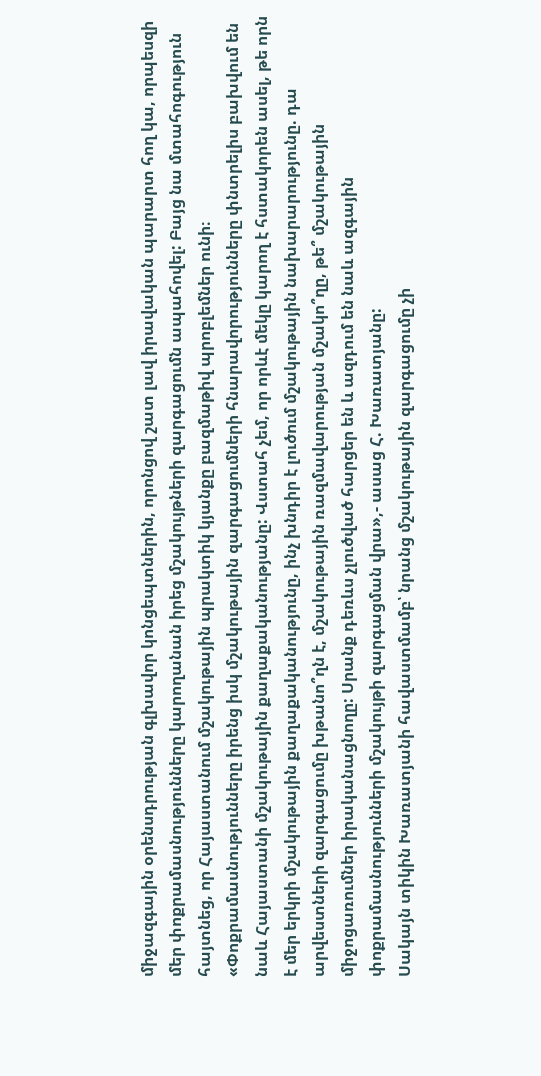միջազգային օրենսդրության գլխավոր կոնցեպտներին, որոնցով շատ լավ իրավական պարարտ հող կա, որպեսզի մեր փոքրամասնությունները կարողանան իրեց մշակույթների զարգացումն ապահովել: Բայց նա մտահոգություն հայտնեց, որ Հայաստանում մշակութային պրակտիկ կյանքը բազմաթիվ պրոբլեմներ ունի։
«Փոքրամասնությունները իրենց իսկ մշակութային զարգացումների հնարավորությունները փնտրելիս բախվում են նաև Հայաստանի մշակութային քաղաքականությանը: Վստահ չեմ, որ որևէ մեկը կարող է հստակորեն ասել, թե որն է մեր երկրի մշակութային քաղաքականությունը, ինչ խնդիր է լուծում մշակութային նախարարությունը. դա արվեստների զարգացումը խթանո՞ղն է, մշակութային ռազմավարության մշակո՞ղը, թե՞ մշակութային միջոցառումներ իրականացնողը: Սրանք դեռևս չլուծված հարցեր են և ազդում են նաև ազգային փոքրամասնությունների մշակույթի զարգացման վրա»,- ասաց Հ. Խառատյանը:
Սակայն տիկին Խառատյանի հավաստմամբ՝ նրանց մշակութային զարգացումը չի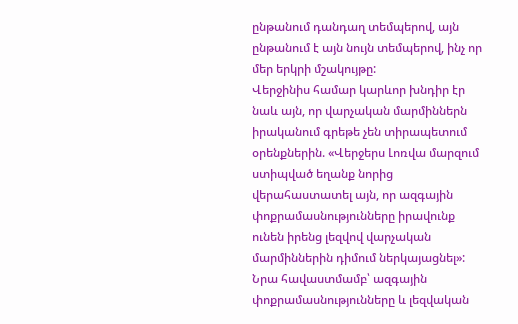ընթանում դանդաղ տեմպերով, այն ընթանում է այն նույն տեմպերով, ինչ որ մեր երկրի մշակույթը:
Վերջինիս համար կարևոր խնդիր էր նաև այն, որ վարչական մարմիններն իրականում գրեթե չեն տիրապետում օրենքներին. «Վերջերս Լոռվա մարզում ստիպված եղանք նորից վերահաստատել այն, որ ազգային փոքրամասնությունները իրավունք ունեն իրենց լեզվով վարչական մարմիններին դիմում ներկայացնել»:
Նրա հավաստմամբ՝ ազգային փոքրամասնությունները և լեզվական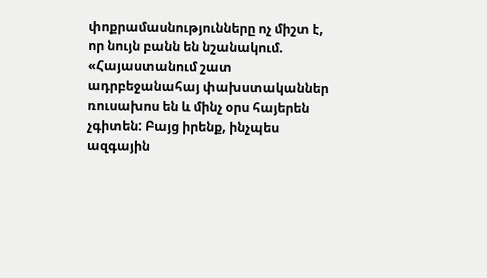փոքրամասնությունները ոչ միշտ է, որ նույն բանն են նշանակում. «Հայաստանում շատ ադրբեջանահայ փախստականներ ռուսախոս են և մինչ օրս հայերեն չգիտեն: Բայց իրենք, ինչպես ազգային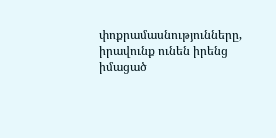փոքրամասնությունները, իրավունք ունեն իրենց իմացած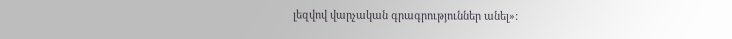լեզվով վարչական գրագրություններ անել»: